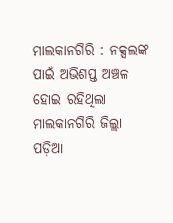ମାଲକାନଗିରି : ନକ୍ସଲଙ୍କ ପାଇଁ ଅଭିଶପ୍ତ ଅଞ୍ଚଳ ହୋଇ ରହିଥିଲା ମାଲକାନଗିରି ଜିଲ୍ଲା ପଡ଼ିଆ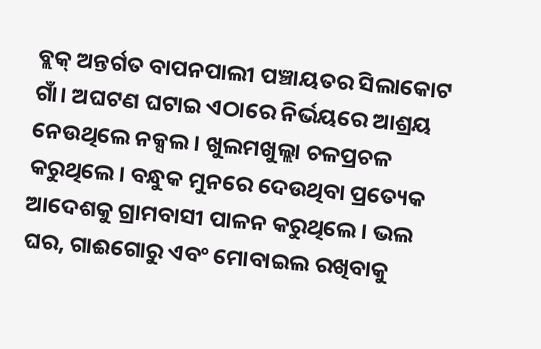ବ୍ଲକ୍ ଅନ୍ତର୍ଗତ ବାପନପାଲୀ ପଞ୍ଚାୟତର ସିଲାକୋଟ ଗାଁ। ଅଘଟଣ ଘଟାଇ ଏଠାରେ ନିର୍ଭୟରେ ଆଶ୍ରୟ ନେଉଥିଲେ ନକ୍ସଲ। ଖୁଲମଖୁଲ୍ଲା ଚଳପ୍ରଚଳ କରୁଥିଲେ। ବନ୍ଧୁକ ମୁନରେ ଦେଉଥିବା ପ୍ରତ୍ୟେକ ଆଦେଶକୁ ଗ୍ରାମବାସୀ ପାଳନ କରୁଥିଲେ। ଭଲ ଘର, ଗାଈଗୋରୁ ଏବଂ ମୋବାଇଲ ରଖିବାକୁ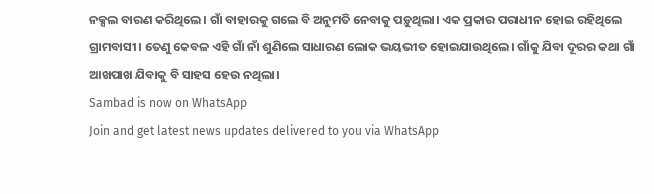ନକ୍ସଲ ବାରଣ କରିଥିଲେ। ଗାଁ ବାହାରକୁ ଗଲେ ବି ଅନୁମତି ନେବାକୁ ପଡ଼ୁଥିଲା। ଏକ ପ୍ରକାର ପରାଧୀନ ହୋଇ ରହିଥିଲେ ଗ୍ରାମବାସୀ। ତେଣୁ କେବଳ ଏହି ଗାଁ ନାଁ ଶୁଣିଲେ ସାଧାରଣ ଲୋକ ଭୟଭୀତ ହୋଇଯାଉଥିଲେ। ଗାଁକୁ ଯିବା ଦୂରର କଥା ଗାଁ ଆଖପାଖ ଯିବାକୁ ବି ସାହସ ହେଉ ନଥିଲା।
Sambad is now on WhatsApp
Join and get latest news updates delivered to you via WhatsApp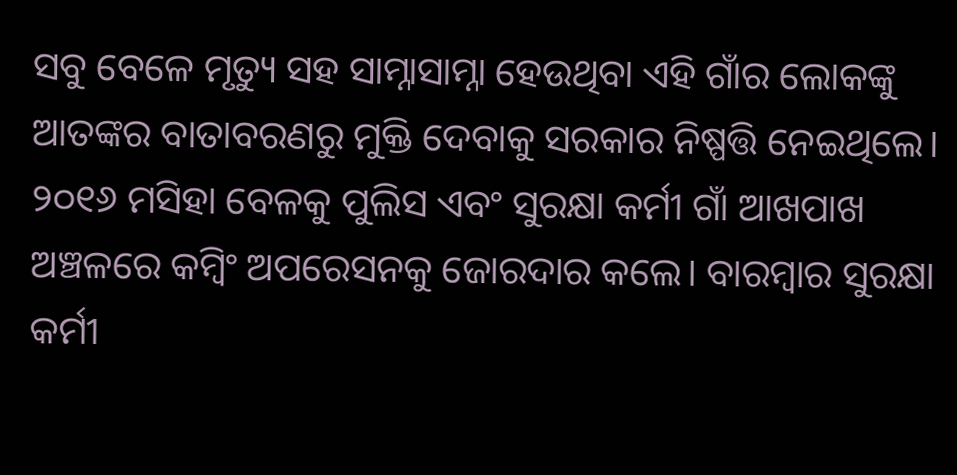ସବୁ ବେଳେ ମୃତ୍ୟୁ ସହ ସାମ୍ନାସାମ୍ନା ହେଉଥିବା ଏହି ଗାଁର ଲୋକଙ୍କୁ ଆତଙ୍କର ବାତାବରଣରୁ ମୁକ୍ତି ଦେବାକୁ ସରକାର ନିଷ୍ପତ୍ତି ନେଇଥିଲେ। ୨୦୧୬ ମସିହା ବେଳକୁ ପୁଲିସ ଏବଂ ସୁରକ୍ଷା କର୍ମୀ ଗାଁ ଆଖପାଖ ଅଞ୍ଚଳରେ କମ୍ବିଂ ଅପରେସନକୁ ଜୋରଦାର କଲେ। ବାରମ୍ବାର ସୁରକ୍ଷା କର୍ମୀ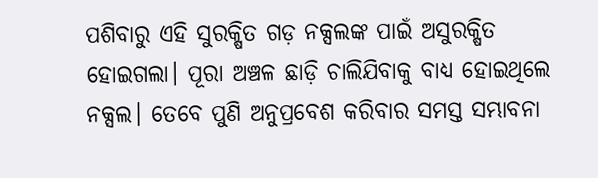ପଶିବାରୁ ଏହି ସୁରକ୍ଷିତ ଗଡ଼ ନକ୍ସଲଙ୍କ ପାଇଁ ଅସୁରକ୍ଷିତ ହୋଇଗଲା। ପୂରା ଅଞ୍ଚଳ ଛାଡ଼ି ଚାଲିଯିବାକୁ ବାଧ୍ୟ ହୋଇଥିଲେ ନକ୍ସଲ। ତେବେ ପୁଣି ଅନୁପ୍ରବେଶ କରିବାର ସମସ୍ତ ସମ୍ଭାବନା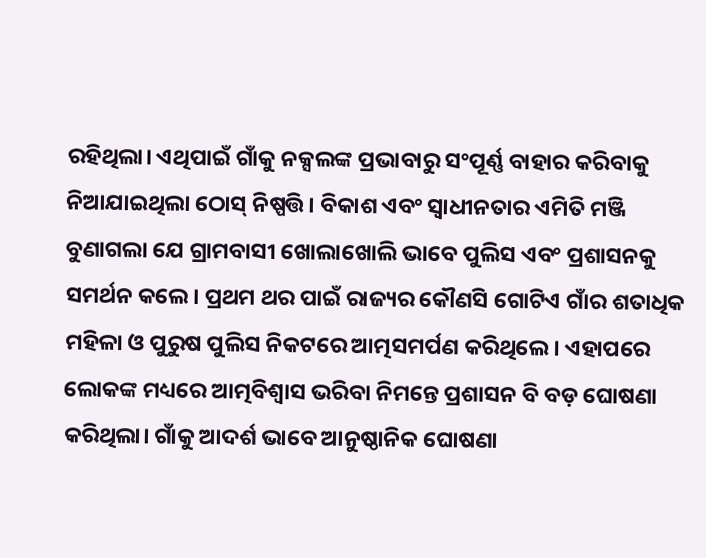ରହିଥିଲା। ଏଥିପାଇଁ ଗାଁକୁ ନକ୍ସଲଙ୍କ ପ୍ରଭାବାରୁ ସଂପୂର୍ଣ୍ଣ ବାହାର କରିବାକୁ ନିଆଯାଇଥିଲା ଠୋସ୍ ନିଷ୍ପତ୍ତି। ବିକାଶ ଏବଂ ସ୍ବାଧୀନତାର ଏମିତି ମଞ୍ଜି ବୁଣାଗଲା ଯେ ଗ୍ରାମବାସୀ ଖୋଲାଖୋଲି ଭାବେ ପୁଲିସ ଏବଂ ପ୍ରଶାସନକୁ ସମର୍ଥନ କଲେ। ପ୍ରଥମ ଥର ପାଇଁ ରାଜ୍ୟର କୌଣସି ଗୋଟିଏ ଗାଁର ଶତାଧିକ ମହିଳା ଓ ପୁରୁଷ ପୁଲିସ ନିକଟରେ ଆତ୍ମସମର୍ପଣ କରିଥିଲେ। ଏହାପରେ ଲୋକଙ୍କ ମଧ୍ୟରେ ଆତ୍ମବିଶ୍ବାସ ଭରିବା ନିମନ୍ତେ ପ୍ରଶାସନ ବି ବଡ଼ ଘୋଷଣା କରିଥିଲା। ଗାଁକୁ ଆଦର୍ଶ ଭାବେ ଆନୁଷ୍ଠାନିକ ଘୋଷଣା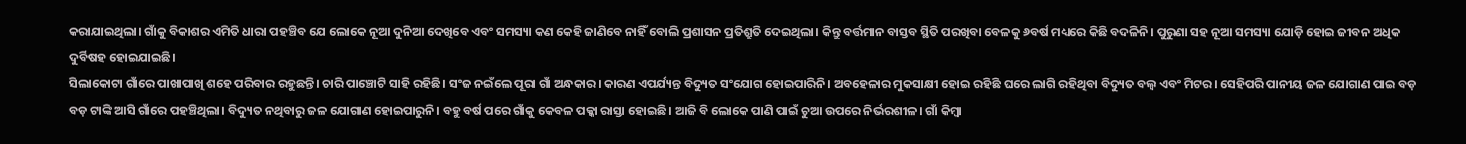କରାଯାଇଥିଲା। ଗାଁକୁ ବିକାଶର ଏମିତି ଧାରା ପହଞ୍ଚିବ ଯେ ଲୋକେ ନୂଆ ଦୁନିଆ ଦେଖିବେ ଏବଂ ସମସ୍ୟା କଣ କେହି ଜାଣିବେ ନାହିଁ ବୋଲି ପ୍ରଶାସନ ପ୍ରତିଶ୍ରୁତି ଦେଇଥିଲା। କିନ୍ତୁ ବର୍ତ୍ତମାନ ବାସ୍ତବ ସ୍ଥିତି ପରଖିବା ବେଳକୁ ୬ବର୍ଷ ମଧ୍ୟରେ କିଛି ବଦଳିନି। ପୁରୁଣା ସହ ନୂଆ ସମସ୍ୟା ଯୋଡ଼ି ହୋଇ ଜୀବନ ଅଧିକ ଦୁର୍ବିଷହ ହୋଇଯାଇଛି।
ସିଲାକୋଟା ଗାଁରେ ପାଖାପାଖି ଶହେ ପରିବାର ରହୁଛନ୍ତି। ଚାରି ପାଞ୍ଚୋଟି ସାହି ରହିଛି। ସଂଜ ନଇଁଲେ ପୂରା ଗାଁ ଅନ୍ଧକାର। କାରଣ ଏପର୍ଯ୍ୟନ୍ତ ବିଦ୍ୟୁତ ସଂଯୋଗ ହୋଇପାରିନି। ଅବହେଳାର ମୁକସାକ୍ଷୀ ହୋଇ ରହିଛି ଘରେ ଲାଗି ରହିଥିବା ବିଦ୍ୟୁତ ବଲ୍ବ ଏବଂ ମିଟର। ସେହିପରି ପାନୀୟ ଜଳ ଯୋଗାଣ ପାଇ ବଡ଼ ବଡ଼ ଟାଙ୍କି ଆସି ଗାଁରେ ପହଞ୍ଚିଥିଲା। ବିଦ୍ୟୁତ ନଥିବାରୁ ଜଳ ଯୋଗାଣ ହୋଇପାରୁନି। ବହୁ ବର୍ଷ ପରେ ଗାଁକୁ କେବଳ ପକ୍କା ରାସ୍ତା ହୋଇଛି। ଆଜି ବି ଲୋକେ ପାଣି ପାଇଁ ଚୁଆ ଉପରେ ନିର୍ଭରଶୀଳ। ଗାଁ କିମ୍ବା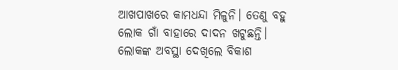ଆଖପାଖରେ କାମଧନ୍ଦା ମିଳୁନି। ତେଣୁ ବହୁ ଲୋକ ଗାଁ ବାହାରେ ଦାଦନ ଖଟୁଛନ୍ତି। ଲୋକଙ୍କ ଅବସ୍ଥା ଦେଖିଲେ ବିକାଶ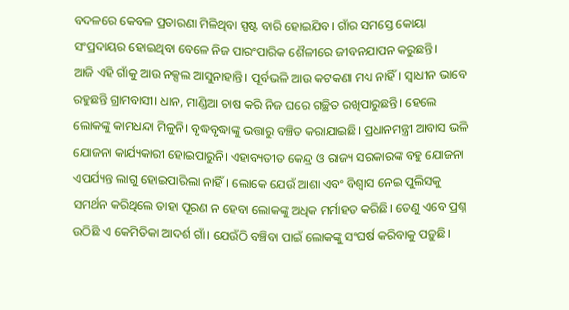ବଦଳରେ କେବଳ ପ୍ରତାରଣା ମିଳିଥିବା ସ୍ପଷ୍ଟ ବାରି ହୋଇଯିବ। ଗାଁର ସମସ୍ତେ କୋୟା ସଂପ୍ରଦାୟର ହୋଇଥିବା ବେଳେ ନିଜ ପାରଂପାରିକ ଶୈଳୀରେ ଜୀବନଯାପନ କରୁଛନ୍ତି।
ଆଜି ଏହି ଗାଁକୁ ଆଉ ନକ୍ସଲ ଆସୁନାହାନ୍ତି। ପୂର୍ବଭଳି ଆଉ କଟକଣା ମଧ୍ୟ ନାହିଁ। ସ୍ବାଧୀନ ଭାବେ ରହୁଛନ୍ତି ଗ୍ରାମବାସୀ। ଧାନ, ମାଣ୍ଡିଆ ଚାଷ କରି ନିଜ ଘରେ ଗଚ୍ଛିତ ରଖିପାରୁଛନ୍ତି। ହେଲେ ଲୋକଙ୍କୁ କାମଧନ୍ଦା ମିଳୁନି। ବୃଦ୍ଧବୃଦ୍ଧାଙ୍କୁ ଭତ୍ତାରୁ ବଞ୍ଚିତ କରାଯାଇଛି। ପ୍ରଧାନମନ୍ତ୍ରୀ ଆବାସ ଭଳି ଯୋଜନା କାର୍ଯ୍ୟକାରୀ ହୋଇପାରୁନି। ଏହାବ୍ୟତୀତ କେନ୍ଦ୍ର ଓ ରାଜ୍ୟ ସରକାରଙ୍କ ବହୁ ଯୋଜନା ଏପର୍ଯ୍ୟନ୍ତ ଲାଗୁ ହୋଇପାରିଲା ନାହିଁ। ଲୋକେ ଯେଉଁ ଆଶା ଏବଂ ବିଶ୍ବାସ ନେଇ ପୁଲିସକୁ ସମର୍ଥନ କରିଥିଲେ ତାହା ପୂରଣ ନ ହେବା ଲୋକଙ୍କୁ ଅଧିକ ମର୍ମାହତ କରିଛି। ତେଣୁ ଏବେ ପ୍ରଶ୍ନ ଉଠିଛି ଏ କେମିତିକା ଆଦର୍ଶ ଗାଁ। ଯେଉଁଠି ବଞ୍ଚିବା ପାଇଁ ଲୋକଙ୍କୁ ସଂଘର୍ଷ କରିବାକୁ ପଡ଼ୁଛି।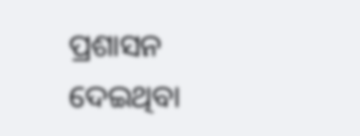ପ୍ରଶାସନ ଦେଇଥିବା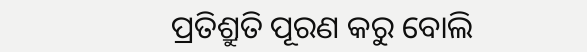ପ୍ରତିଶ୍ରୁତି ପୂରଣ କରୁ ବୋଲି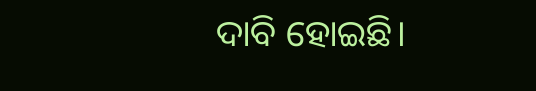ଦାବି ହୋଇଛି।